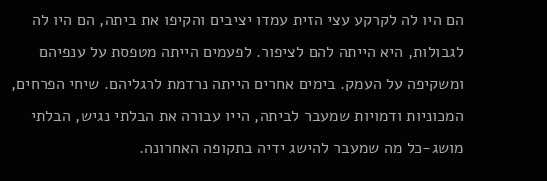הם היו לה לקרקע עצי הזית עמדו יציבים והקיפו את ביתה, הם היו לה לגבולות, היא הייתה להם לציפור. לפעמים הייתה מטפסת על ענפיהם ומשקיפה על העמק. בימים אחרים הייתה נרדמת לרגליהם. שיחי הפרחים, המכוניות ודמויות שמעבר לביתה, הייו עבורה את הבלתי נגיש, הבלתי מושג-כל מה שמעבר להישג ידיה בתקופה האחרונה.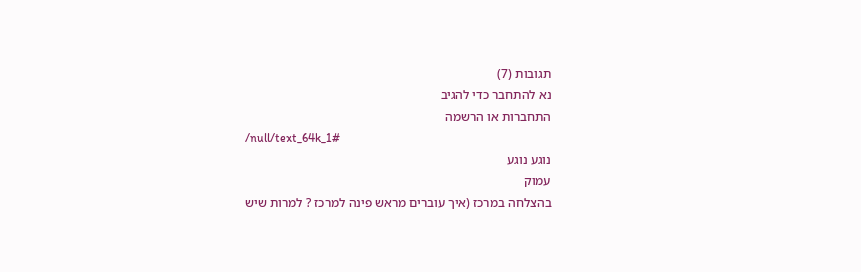תגובות (7)
נא להתחבר כדי להגיב
התחברות או הרשמה
/null/text_64k_1#
נוגע נוגע
עמוק
בהצלחה במרכז (איך עוברים מראש פינה למרכז ? למרות שיש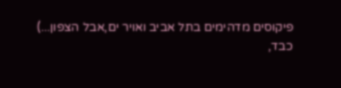פיקוסים מדהימים בתל אביב ואויר ים,אבל הצפון...)
כבד,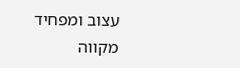עצוב ומפחיד
מקווה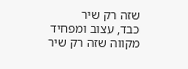שזה רק שיר
כבד, עצוב ומפחיד
מקווה שזה רק שיר